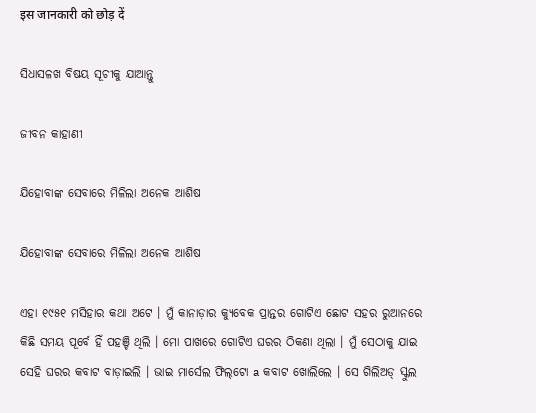इस जानकारी को छोड़ दें

ସିଧାସଳଖ ବିଷୟ ସୂଚୀକୁ ଯାଆନ୍ତୁ

ଜୀବନ କାହାଣୀ

ଯିହୋବାଙ୍କ ସେବାରେ ମିଳିଲା ଅନେକ ଆଶିଷ

ଯିହୋବାଙ୍କ ସେବାରେ ମିଳିଲା ଅନେକ ଆଶିଷ

ଏହା ୧୯୫୧ ମସିହାର କଥା ଅଟେ । ମୁଁ କାନାଡ଼ାର କ୍ୟୁବେକ ପ୍ରାନ୍ତର ଗୋଟିଏ ଛୋଟ ସହର ରୁଆନରେ କିଛି ସମୟ ପୂର୍ବେ ହିଁ ପହଞ୍ଚି ଥିଲି । ମୋ ପାଖରେ ଗୋଟିଏ ଘରର ଠିକଣା ଥିଲା । ମୁଁ ସେଠାକୁ ଯାଇ ସେହି ଘରର କବାଟ ବାଡ଼ାଇଲି । ଭାଇ ମାର୍ସେଲ ଫିଲ୍‌ଟୋ a କବାଟ ଖୋଲିଲେ । ସେ ଗିଲିଅଡ୍‌ ସ୍କୁଲ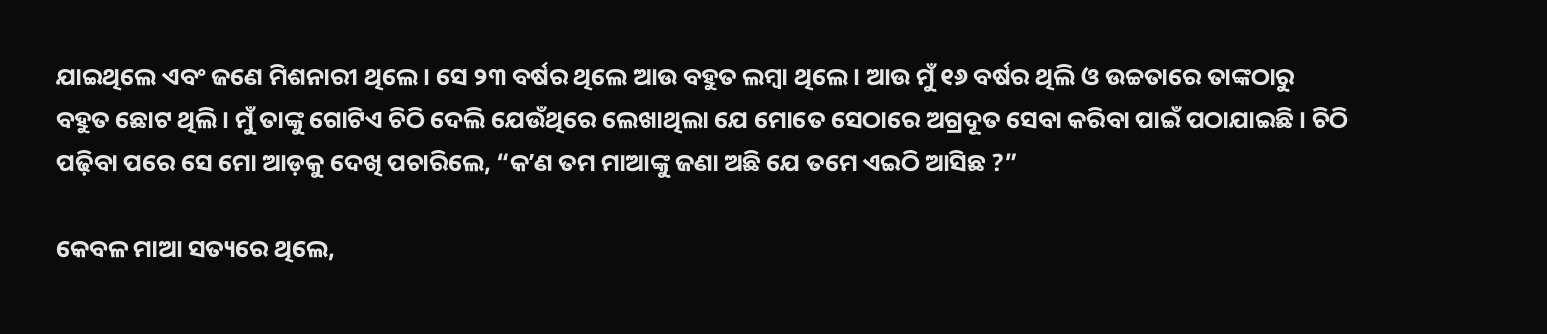ଯାଇଥିଲେ ଏବଂ ଜଣେ ମିଶନାରୀ ଥିଲେ । ସେ ୨୩ ବର୍ଷର ଥିଲେ ଆଉ ବହୁତ ଲମ୍ବା ଥିଲେ । ଆଉ ମୁଁ ୧୬ ବର୍ଷର ଥିଲି ଓ ଉଚ୍ଚତାରେ ତାଙ୍କଠାରୁ ବହୁତ ଛୋଟ ଥିଲି । ମୁଁ ତାଙ୍କୁ ଗୋଟିଏ ଚିଠି ଦେଲି ଯେଉଁଥିରେ ଲେଖାଥିଲା ଯେ ମୋତେ ସେଠାରେ ଅଗ୍ରଦୂତ ସେବା କରିବା ପାଇଁ ପଠାଯାଇଛି । ଚିଠି ପଢ଼ିବା ପରେ ସେ ମୋ ଆଡ଼କୁ ଦେଖି ପଚାରିଲେ, “କʼଣ ତମ ମାଆଙ୍କୁ ଜଣା ଅଛି ଯେ ତମେ ଏଇଠି ଆସିଛ ?”

କେବଳ ମାଆ ସତ୍ୟରେ ଥିଲେ,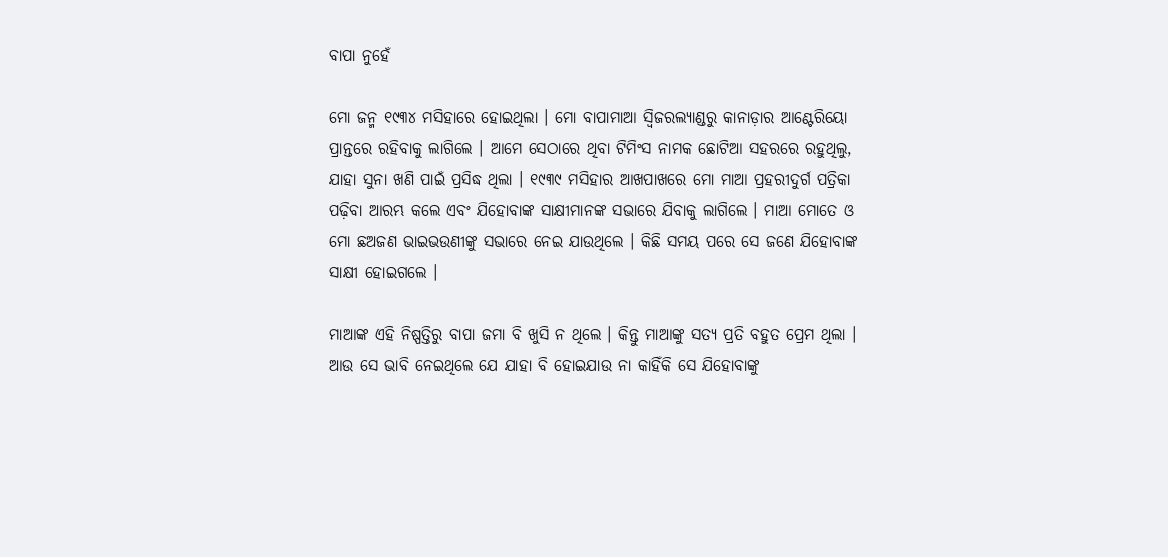ବାପା ନୁହେଁ

ମୋ ଜନ୍ମ ୧୯୩୪ ମସିହାରେ ହୋଇଥିଲା । ମୋ ବାପାମାଆ ସ୍ୱିଜରଲ୍ୟାଣ୍ଡରୁ କାନାଡ଼ାର ଆଣ୍ଟେରିୟୋ ପ୍ରାନ୍ତରେ ରହିବାକୁ ଲାଗିଲେ । ଆମେ ସେଠାରେ ଥିବା ଟିମିଂସ ନାମକ ଛୋଟିଆ ସହରରେ ରହୁଥିଲୁ, ଯାହା ସୁନା ଖଣି ପାଇଁ ପ୍ରସିଦ୍ଧ ଥିଲା । ୧୯୩୯ ମସିହାର ଆଖପାଖରେ ମୋ ମାଆ ପ୍ରହରୀଦୁର୍ଗ ପତ୍ରିକା ପଢ଼ିବା ଆରମ୍ଭ କଲେ ଏବଂ ଯିହୋବାଙ୍କ ସାକ୍ଷୀମାନଙ୍କ ସଭାରେ ଯିବାକୁ ଲାଗିଲେ । ମାଆ ମୋତେ ଓ ମୋ ଛଅଜଣ ଭାଇଭଉଣୀଙ୍କୁ ସଭାରେ ନେଇ ଯାଉଥିଲେ । କିଛି ସମୟ ପରେ ସେ ଜଣେ ଯିହୋବାଙ୍କ ସାକ୍ଷୀ ହୋଇଗଲେ ।

ମାଆଙ୍କ ଏହି ନିଷ୍ପତ୍ତିରୁ ବାପା ଜମା ବି ଖୁସି ନ ଥିଲେ । କିନ୍ତୁ ମାଆଙ୍କୁ ସତ୍ୟ ପ୍ରତି ବହୁତ ପ୍ରେମ ଥିଲା । ଆଉ ସେ ଭାବି ନେଇଥିଲେ ଯେ ଯାହା ବି ହୋଇଯାଉ ନା କାହିଁକି ସେ ଯିହୋବାଙ୍କୁ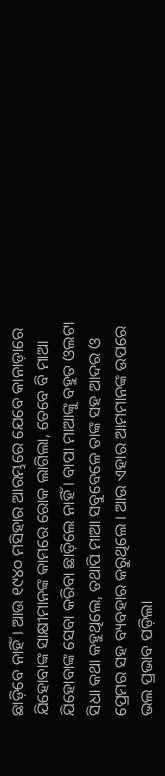ଛାଡ଼ିବେ ନାହିଁ । ଆଉ ୧୯୪୦ ମସିହାର ଆରମ୍ଭରେ ଯେବେ କାନାଡ଼ାରେ ଯିହୋବାଙ୍କ ସାକ୍ଷୀମାନଙ୍କ କାମରେ ରୋକ ଲାଗିଲା, ତେବେ ବି ମାଆ ଯିହୋବାଙ୍କ ସେବା କରିବା ଛାଡ଼ିଲେ ନାହିଁ । ବାପା ମାଆଙ୍କୁ ବହୁତ ଓଲଟା ସିଧା କଥା କହୁଥିଲେ, ତଥାପି ମାଆ ସବୁବେଳେ ତାଙ୍କ ସହ ଆଦର ଓ ପ୍ରେମର ସହ ବ୍ୟବହାର କରୁଥିଲେ । ଆଉ ଏହାର ଆମମାନଙ୍କ ଉପରେ ଭଲ ପ୍ରଭାବ ପଡ଼ିଲା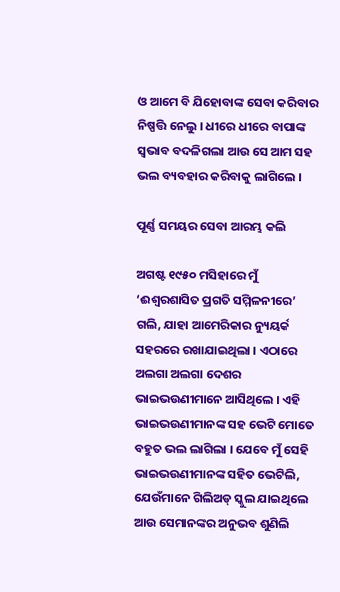ଓ ଆମେ ବି ଯିହୋବାଙ୍କ ସେବା କରିବାର ନିଷ୍ପତ୍ତି ନେଲୁ । ଧୀରେ ଧୀରେ ବାପାଙ୍କ ସ୍ୱଭାବ ବଦଳିଗଲା ଆଉ ସେ ଆମ ସହ ଭଲ ବ୍ୟବହାର କରିବାକୁ ଲାଗିଲେ ।

ପୂର୍ଣ୍ଣ ସମୟର ସେବା ଆରମ୍ଭ କଲି

ଅଗଷ୍ଟ ୧୯୫୦ ମସିହାରେ ମୁଁ ‘ଈଶ୍ୱରଶାସିତ ପ୍ରଗତି ସମ୍ମିଳନୀରେ’ ଗଲି, ଯାହା ଆମେରିକାର ନ୍ୟୁୟର୍କ ସହରରେ ରଖାଯାଇଥିଲା । ଏଠାରେ ଅଲଗା ଅଲଗା ଦେଶର ଭାଇଭଉଣୀମାନେ ଆସିଥିଲେ । ଏହି ଭାଇଭଉଣୀମାନଙ୍କ ସହ ଭେଟି ମୋତେ ବହୁତ ଭଲ ଲାଗିଲା । ଯେବେ ମୁଁ ସେହି ଭାଇଭଉଣୀମାନଙ୍କ ସହିତ ଭେଟିଲି, ଯେଉଁମାନେ ଗିଲିଅଡ୍‌ ସ୍କୁଲ ଯାଇଥିଲେ ଆଉ ସେମାନଙ୍କର ଅନୁଭବ ଶୁଣିଲି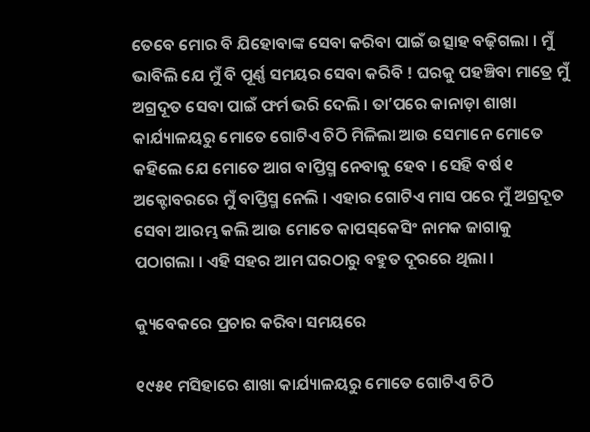ତେବେ ମୋର ବି ଯିହୋବାଙ୍କ ସେବା କରିବା ପାଇଁ ଉତ୍ସାହ ବଢ଼ିଗଲା । ମୁଁ ଭାବିଲି ଯେ ମୁଁ ବି ପୂର୍ଣ୍ଣ ସମୟର ସେବା କରିବି ! ଘରକୁ ପହଞ୍ଚିବା ମାତ୍ରେ ମୁଁ ଅଗ୍ରଦୂତ ସେବା ପାଇଁ ଫର୍ମ ଭରି ଦେଲି । ତାʼପରେ କାନାଡ଼ା ଶାଖା କାର୍ଯ୍ୟାଳୟରୁ ମୋତେ ଗୋଟିଏ ଚିଠି ମିଳିଲା ଆଉ ସେମାନେ ମୋତେ କହିଲେ ଯେ ମୋତେ ଆଗ ବାପ୍ତିସ୍ମ ନେବାକୁ ହେବ । ସେହି ବର୍ଷ ୧ ଅକ୍ଟୋବରରେ ମୁଁ ବାପ୍ତିସ୍ମ ନେଲି । ଏହାର ଗୋଟିଏ ମାସ ପରେ ମୁଁ ଅଗ୍ରଦୂତ ସେବା ଆରମ୍ଭ କଲି ଆଉ ମୋତେ କାପସ୍‌କେସିଂ ନାମକ ଜାଗାକୁ ପଠାଗଲା । ଏହି ସହର ଆମ ଘରଠାରୁ ବହୁତ ଦୂରରେ ଥିଲା ।

କ୍ୟୁବେକରେ ପ୍ରଚାର କରିବା ସମୟରେ

୧୯୫୧ ମସିହାରେ ଶାଖା କାର୍ଯ୍ୟାଳୟରୁ ମୋତେ ଗୋଟିଏ ଚିଠି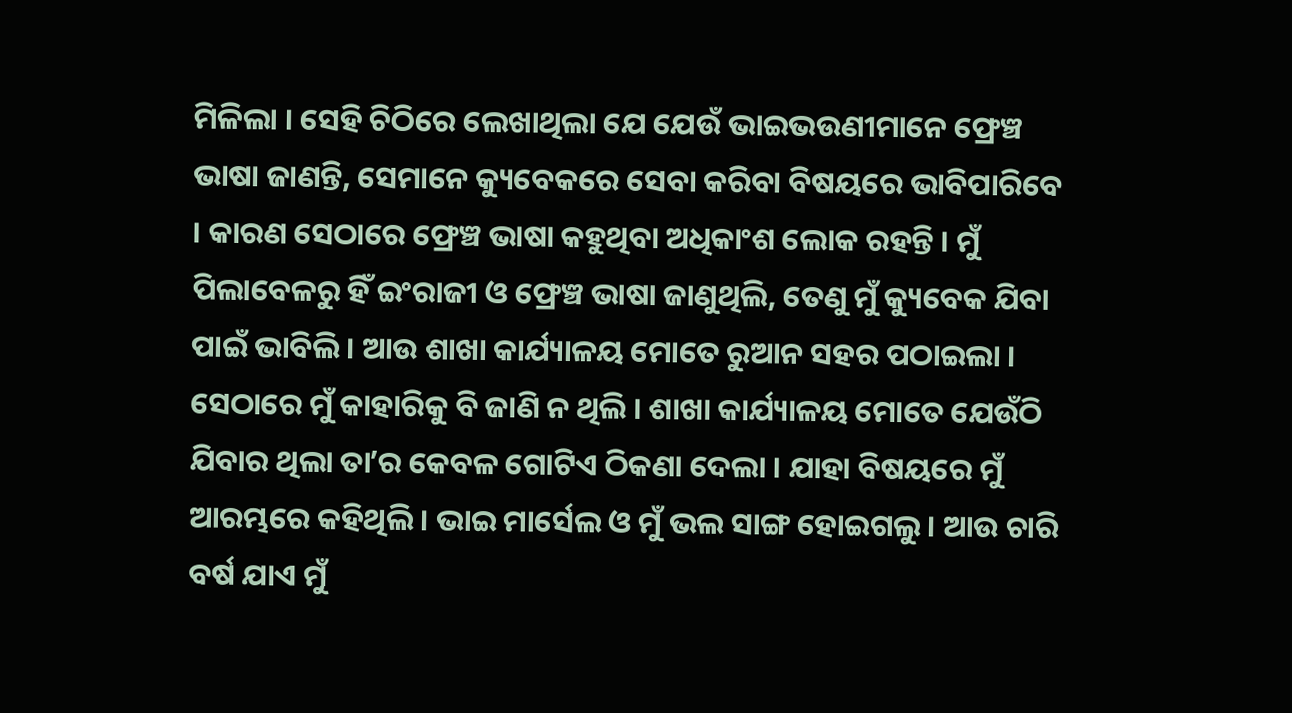ମିଳିଲା । ସେହି ଚିଠିରେ ଲେଖାଥିଲା ଯେ ଯେଉଁ ଭାଇଭଉଣୀମାନେ ଫ୍ରେଞ୍ଚ ଭାଷା ଜାଣନ୍ତି, ସେମାନେ କ୍ୟୁବେକରେ ସେବା କରିବା ବିଷୟରେ ଭାବିପାରିବେ । କାରଣ ସେଠାରେ ଫ୍ରେଞ୍ଚ ଭାଷା କହୁଥିବା ଅଧିକାଂଶ ଲୋକ ରହନ୍ତି । ମୁଁ ପିଲାବେଳରୁ ହିଁ ଇଂରାଜୀ ଓ ଫ୍ରେଞ୍ଚ ଭାଷା ଜାଣୁଥିଲି, ତେଣୁ ମୁଁ କ୍ୟୁବେକ ଯିବା ପାଇଁ ଭାବିଲି । ଆଉ ଶାଖା କାର୍ଯ୍ୟାଳୟ ମୋତେ ରୁଆନ ସହର ପଠାଇଲା । ସେଠାରେ ମୁଁ କାହାରିକୁ ବି ଜାଣି ନ ଥିଲି । ଶାଖା କାର୍ଯ୍ୟାଳୟ ମୋତେ ଯେଉଁଠି ଯିବାର ଥିଲା ତାʼର କେବଳ ଗୋଟିଏ ଠିକଣା ଦେଲା । ଯାହା ବିଷୟରେ ମୁଁ ଆରମ୍ଭରେ କହିଥିଲି । ଭାଇ ମାର୍ସେଲ ଓ ମୁଁ ଭଲ ସାଙ୍ଗ ହୋଇଗଲୁ । ଆଉ ଚାରି ବର୍ଷ ଯାଏ ମୁଁ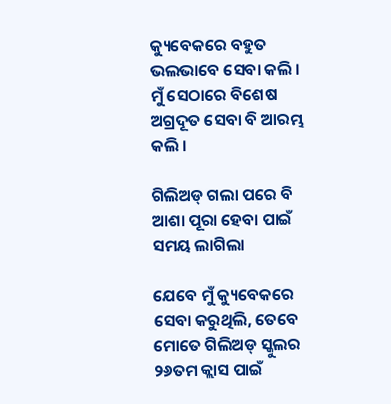କ୍ୟୁବେକରେ ବହୁତ ଭଲଭାବେ ସେବା କଲି । ମୁଁ ସେଠାରେ ବିଶେଷ ଅଗ୍ରଦୂତ ସେବା ବି ଆରମ୍ଭ କଲି ।

ଗିଲିଅଡ୍‌ ଗଲା ପରେ ବି ଆଶା ପୂରା ହେବା ପାଇଁ ସମୟ ଲାଗିଲା

ଯେବେ ମୁଁ କ୍ୟୁବେକରେ ସେବା କରୁଥିଲି, ତେବେ ମୋତେ ଗିଲିଅଡ୍‌ ସ୍କୁଲର ୨୬ତମ କ୍ଲାସ ପାଇଁ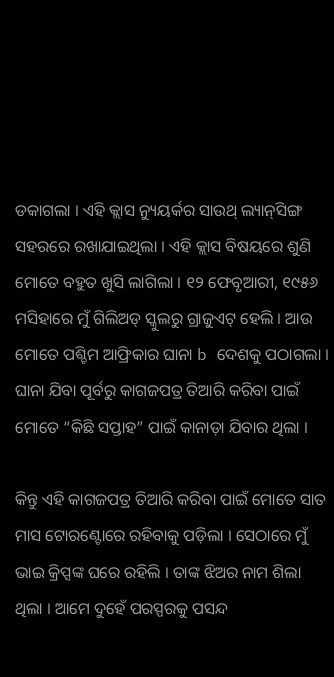ଡକାଗଲା । ଏହି କ୍ଲାସ ନ୍ୟୁୟର୍କର ସାଉଥ୍‌ ଲ୍ୟାନ୍‌ସିଙ୍ଗ ସହରରେ ରଖାଯାଇଥିଲା । ଏହି କ୍ଲାସ ବିଷୟରେ ଶୁଣି ମୋତେ ବହୁତ ଖୁସି ଲାଗିଲା । ୧୨ ଫେବୃଆରୀ, ୧୯୫୬ ମସିହାରେ ମୁଁ ଗିଲିଅଡ୍‌ ସ୍କୁଲରୁ ଗ୍ରାଜୁଏଟ୍‌ ହେଲି । ଆଉ ମୋତେ ପଶ୍ଚିମ ଆଫ୍ରିକାର ଘାନା b ଦେଶକୁ ପଠାଗଲା । ଘାନା ଯିବା ପୂର୍ବରୁ କାଗଜପତ୍ର ତିଆରି କରିବା ପାଇଁ ମୋତେ “କିଛି ସପ୍ତାହ” ପାଇଁ କାନାଡ଼ା ଯିବାର ଥିଲା ।

କିନ୍ତୁ ଏହି କାଗଜପତ୍ର ତିଆରି କରିବା ପାଇଁ ମୋତେ ସାତ ମାସ ଟୋରଣ୍ଟୋରେ ରହିବାକୁ ପଡ଼ିଲା । ସେଠାରେ ମୁଁ ଭାଇ କ୍ରିପ୍ସଙ୍କ ଘରେ ରହିଲି । ତାଙ୍କ ଝିଅର ନାମ ଶିଲା ଥିଲା । ଆମେ ଦୁହେଁ ପରସ୍ପରକୁ ପସନ୍ଦ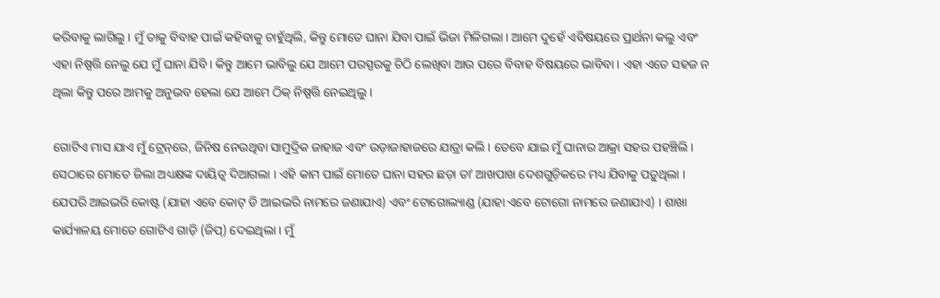କରିବାକୁ ଲାଗିଲୁ । ମୁଁ ତାକୁ ବିବାହ ପାଇଁ କହିବାକୁ ଚାହୁଁଥିଲି, କିନ୍ତୁ ମୋତେ ଘାନା ଯିବା ପାଇଁ ଭିଜା ମିଳିଗଲା । ଆମେ ଦୁହେଁ ଏବିଷୟରେ ପ୍ରାର୍ଥନା କଲୁ ଏବଂ ଏହା ନିଷ୍ପତ୍ତି ନେଲୁ ଯେ ମୁଁ ଘାନା ଯିବି । କିନ୍ତୁ ଆମେ ଭାବିଲୁ ଯେ ଆମେ ପରସ୍ପରକୁ ଚିଠି ଲେଖିବା ଆଉ ପରେ ବିବାହ ବିଷୟରେ ଭାବିବା । ଏହା ଏତେ ସହଜ ନ ଥିଲା କିନ୍ତୁ ପରେ ଆମକୁ ଅନୁଭବ ହେଲା ଯେ ଆମେ ଠିକ୍‌ ନିଷ୍ପତ୍ତି ନେଇଥିଲୁ ।

ଗୋଟିଏ ମାସ ଯାଏ ମୁଁ ଟ୍ରେନ୍‌ରେ, ଜିନିଷ ନେଉଥିବା ସାମୁଦ୍ରିକ ଜାହାଜ ଏବଂ ଉଡ଼ାଜାହାଜରେ ଯାତ୍ରା କଲି । ତେବେ ଯାଇ ମୁଁ ଘାନାର ଆକ୍ରା ସହର ପହଞ୍ଚିଲି । ସେଠାରେ ମୋତେ ଜିଲା ଅଧ୍ୟକ୍ଷଙ୍କ ଦାୟିତ୍ୱ ଦିଆଗଲା । ଏହି କାମ ପାଇଁ ମୋତେ ଘାନା ସହର ଛଡ଼ା ତାʼ ଆଖପାଖ ଦେଶଗୁଡ଼ିକରେ ମଧ୍ୟ ଯିବାକୁ ପଡ଼ୁଥିଲା । ଯେପରି ଆଇଭରି କୋଷ୍ଟ (ଯାହା ଏବେ କୋଟ୍‌ ଡି ଆଇଭରି ନାମରେ ଜଣାଯାଏ) ଏବଂ ଟୋଗୋଲ୍ୟାଣ୍ଡ (ଯାହା ଏବେ ଟୋଗୋ ନାମରେ ଜଣାଯାଏ) । ଶାଖା କାର୍ଯ୍ୟାଳୟ ମୋତେ ଗୋଟିଏ ଗାଡ଼ି (ଜିପ୍‌) ଦେଇଥିଲା । ମୁଁ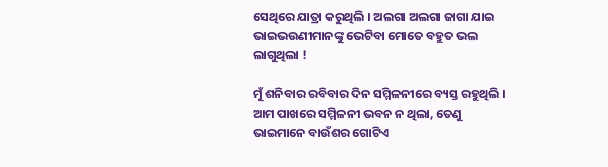ସେଥିରେ ଯାତ୍ରା କରୁଥିଲି । ଅଲଗା ଅଲଗା ଜାଗା ଯାଇ ଭାଇଭଉଣୀମାନଙ୍କୁ ଭେଟିବା ମୋତେ ବହୁତ ଭଲ ଲାଗୁଥିଲା !

ମୁଁ ଶନିବାର ରବିବାର ଦିନ ସମ୍ମିଳନୀରେ ବ୍ୟସ୍ତ ରହୁଥିଲି । ଆମ ପାଖରେ ସମ୍ମିଳନୀ ଭବନ ନ ଥିଲା, ତେଣୁ ଭାଇମାନେ ବାଉଁଶର ଗୋଟିଏ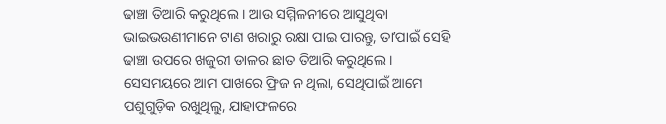ଢାଞ୍ଚା ତିଆରି କରୁଥିଲେ । ଆଉ ସମ୍ମିଳନୀରେ ଆସୁଥିବା ଭାଇଭଉଣୀମାନେ ଟାଣ ଖରାରୁ ରକ୍ଷା ପାଇ ପାରନ୍ତୁ, ତାʼପାଇଁ ସେହି ଢାଞ୍ଚା ଉପରେ ଖଜୁରୀ ଡାଳର ଛାତ ତିଆରି କରୁଥିଲେ । ସେସମୟରେ ଆମ ପାଖରେ ଫ୍ରିଜ ନ ଥିଲା, ସେଥିପାଇଁ ଆମେ ପଶୁଗୁଡ଼ିକ ରଖୁଥିଲୁ, ଯାହାଫଳରେ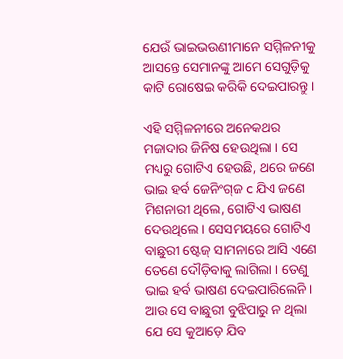ଯେଉଁ ଭାଇଭଉଣୀମାନେ ସମ୍ମିଳନୀକୁ ଆସନ୍ତେ ସେମାନଙ୍କୁ ଆମେ ସେଗୁଡ଼ିକୁ କାଟି ରୋଷେଇ କରିକି ଦେଇପାରନ୍ତୁ ।

ଏହି ସମ୍ମିଳନୀରେ ଅନେକଥର ମଜାଦାର ଜିନିଷ ହେଉଥିଲା । ସେ ମଧ୍ୟରୁ ଗୋଟିଏ ହେଉଛି, ଥରେ ଜଣେ ଭାଇ ହର୍ବ ଜେନିଂଗ୍‌ଜ c ଯିଏ ଜଣେ ମିଶନାରୀ ଥିଲେ, ଗୋଟିଏ ଭାଷଣ ଦେଉଥିଲେ । ସେସମୟରେ ଗୋଟିଏ ବାଛୁରୀ ଷ୍ଟେଜ୍‌ ସାମନାରେ ଆସି ଏଣେ ତେଣେ ଦୌଡ଼ିବାକୁ ଲାଗିଲା । ତେଣୁ ଭାଇ ହର୍ବ ଭାଷଣ ଦେଇପାରିଲେନି । ଆଉ ସେ ବାଛୁରୀ ବୁଝିପାରୁ ନ ଥିଲା ଯେ ସେ କୁଆଡ଼େ ଯିବ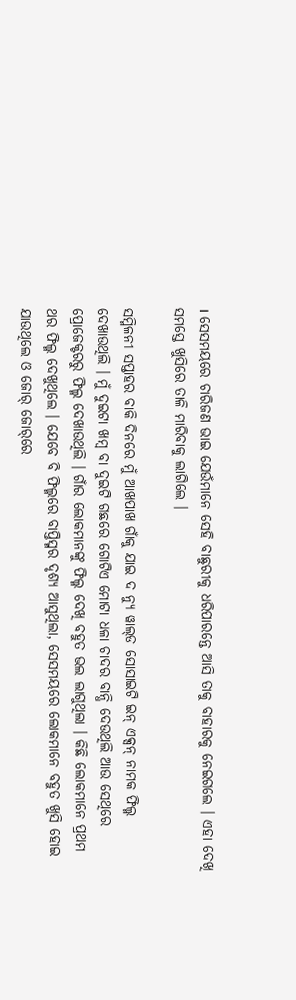। ସେସମୟରେ ଚାରିଜଣ ଭାଇ ଯେଉଁମାନେ ସେହି ବାଛୁରୀକୁ ଧରିପାରନ୍ତେ ଆସି ତାକୁ ବାହାରକୁ ନେଇଗଲେ । ଏହା ଦେଖି ସମସ୍ତେ ଖୁସିରେ ତାଳି ମାରିବାକୁ ଲାଗିଲେ ।

ସମ୍ମିଳନୀ ସପ୍ତାହର ବାକି ଦିନରେ ମୁଁ ଆଖପାଖ ଗାଁକୁ ଯାଇ ଦ ନ୍ୟୁ ୱାଲ୍‌ଡ ସୋସାଇଟି ଇନ୍‌ ଏକ୍ସନ୍‌ ନାମକ ଫିଲ୍ମ ଦେଖାଉଥିଲି । ମୁଁ ଦୁଇଟା ଖମ୍ବ ବା ଦୁଇଟି ଗଛରେ ଗୋଟିଏ ମୋଟା ଧଳା ଚାଦର ବାନ୍ଧି ଦେଉଥିଲି ଆଉ ସେଥିରେ ପ୍ରୋଜେକ୍ଟରରୁ ଫିଲ୍ମ ଦେଖାଉଥିଲି । ଗାଁର ଲୋକମାନଙ୍କୁ ଫିଲ୍ମ ଦେଖି ବହୁତ ଭଲ ଲାଗୁଥିଲା । କିଛି ଲୋକମାନେ ପ୍ରଥମ ଥର ଫିଲ୍ମ ଦେଖୁଥିଲେ । ଯେବେ ବି ଫିଲ୍ମରେ ବାପ୍ତିସ୍ମର ଦୃଶ୍ୟ ଆସୁଥିଲା, ସେସମୟରେ ଲୋକମାନେ ବହୁତ ଖୁସି ହୋଇ ଯାଉଥିଲେ ଓ ଜୋର୍‌ ଜୋର୍‌ରେ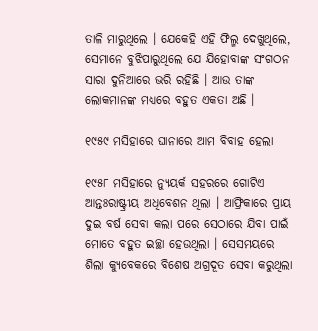ତାଳି ମାରୁଥିଲେ । ଯେକେହି ଏହି ଫିଲ୍ମ ଦେଖୁଥିଲେ, ସେମାନେ ବୁଝିପାରୁଥିଲେ ଯେ ଯିହୋବାଙ୍କ ସଂଗଠନ ସାରା ଦୁନିଆରେ ଭରି ରହିଛି । ଆଉ ତାଙ୍କ ଲୋକମାନଙ୍କ ମଧ୍ୟରେ ବହୁତ ଏକତା ଅଛି ।

୧୯୫୯ ମସିହାରେ ଘାନାରେ ଆମ ବିବାହ ହେଲା

୧୯୫୮ ମସିହାରେ ନ୍ୟୁୟର୍କ ସହରରେ ଗୋଟିଏ ଆନ୍ତଃରାଷ୍ଟ୍ରୀୟ ଅଧିବେଶନ ଥିଲା । ଆଫ୍ରିକାରେ ପ୍ରାୟ ଦୁଇ ବର୍ଷ ସେବା କଲା ପରେ ସେଠାରେ ଯିବା ପାଇଁ ମୋତେ ବହୁତ ଇଚ୍ଛା ହେଉଥିଲା । ସେସମୟରେ ଶିଲା କ୍ୟୁବେକରେ ବିଶେଷ ଅଗ୍ରଦୂତ ସେବା କରୁଥିଲା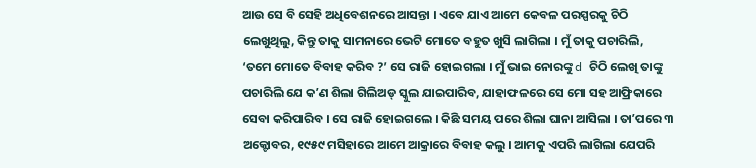ଆଉ ସେ ବି ସେହି ଅଧିବେଶନରେ ଆସନ୍ତା । ଏବେ ଯାଏ ଆମେ କେବଳ ପରସ୍ପରକୁ ଚିଠି ଲେଖୁଥିଲୁ, କିନ୍ତୁ ତାକୁ ସାମନାରେ ଭେଟି ମୋତେ ବହୁତ ଖୁସି ଲାଗିଲା । ମୁଁ ତାକୁ ପଚାରିଲି, ‘ତମେ ମୋତେ ବିବାହ କରିବ ?’ ସେ ରାଜି ହୋଇଗଲା । ମୁଁ ଭାଇ ନୋରଙ୍କୁ d ଚିଠି ଲେଖି ତାଙ୍କୁ ପଚାରିଲି ଯେ କʼଣ ଶିଲା ଗିଲିଅଡ୍‌ ସ୍କୁଲ ଯାଇପାରିବ, ଯାହାଫଳରେ ସେ ମୋ ସହ ଆଫ୍ରିକାରେ ସେବା କରିପାରିବ । ସେ ରାଜି ହୋଇଗଲେ । କିଛି ସମୟ ପରେ ଶିଲା ଘାନା ଆସିଲା । ତାʼପରେ ୩ ଅକ୍ଟୋବର, ୧୯୫୯ ମସିହାରେ ଆମେ ଆକ୍ରାରେ ବିବାହ କଲୁ । ଆମକୁ ଏପରି ଲାଗିଲା ଯେପରି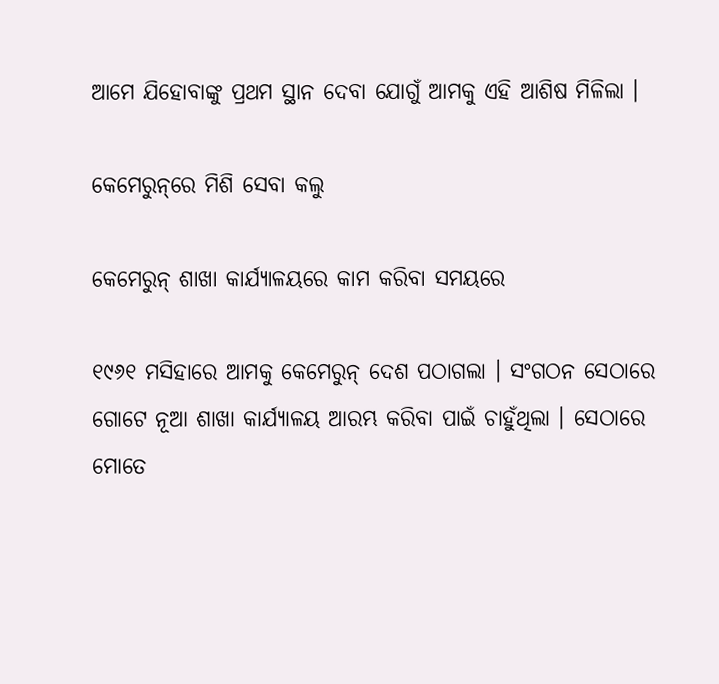ଆମେ ଯିହୋବାଙ୍କୁ ପ୍ରଥମ ସ୍ଥାନ ଦେବା ଯୋଗୁଁ ଆମକୁ ଏହି ଆଶିଷ ମିଳିଲା ।

କେମେରୁନ୍‌ରେ ମିଶି ସେବା କଲୁ

କେମେରୁନ୍‌ ଶାଖା କାର୍ଯ୍ୟାଳୟରେ କାମ କରିବା ସମୟରେ

୧୯୬୧ ମସିହାରେ ଆମକୁ କେମେରୁନ୍‌ ଦେଶ ପଠାଗଲା । ସଂଗଠନ ସେଠାରେ ଗୋଟେ ନୂଆ ଶାଖା କାର୍ଯ୍ୟାଳୟ ଆରମ୍ଭ କରିବା ପାଇଁ ଚାହୁଁଥିଲା । ସେଠାରେ ମୋତେ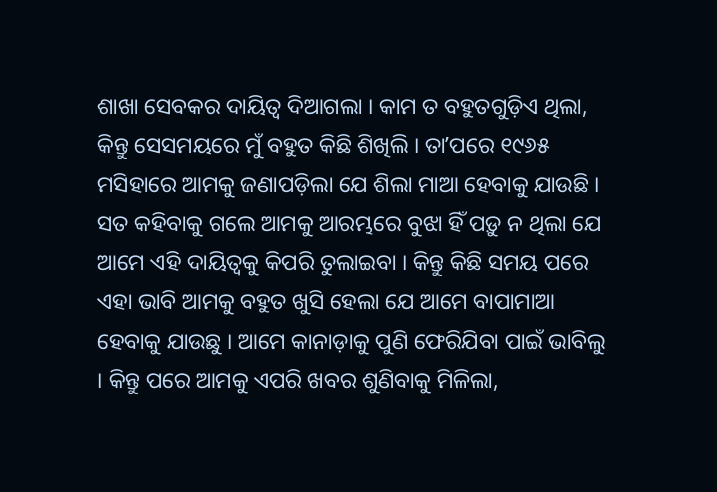ଶାଖା ସେବକର ଦାୟିତ୍ୱ ଦିଆଗଲା । କାମ ତ ବହୁତଗୁଡ଼ିଏ ଥିଲା, କିନ୍ତୁ ସେସମୟରେ ମୁଁ ବହୁତ କିଛି ଶିଖିଲି । ତାʼପରେ ୧୯୬୫ ମସିହାରେ ଆମକୁ ଜଣାପଡ଼ିଲା ଯେ ଶିଲା ମାଆ ହେବାକୁ ଯାଉଛି । ସତ କହିବାକୁ ଗଲେ ଆମକୁ ଆରମ୍ଭରେ ବୁଝା ହିଁ ପଡ଼ୁ ନ ଥିଲା ଯେ ଆମେ ଏହି ଦାୟିତ୍ୱକୁ କିପରି ତୁଲାଇବା । କିନ୍ତୁ କିଛି ସମୟ ପରେ ଏହା ଭାବି ଆମକୁ ବହୁତ ଖୁସି ହେଲା ଯେ ଆମେ ବାପାମାଆ ହେବାକୁ ଯାଉଛୁ । ଆମେ କାନାଡ଼ାକୁ ପୁଣି ଫେରିଯିବା ପାଇଁ ଭାବିଲୁ । କିନ୍ତୁ ପରେ ଆମକୁ ଏପରି ଖବର ଶୁଣିବାକୁ ମିଳିଲା,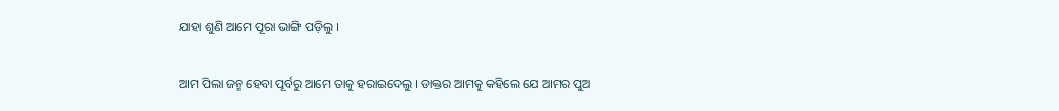ଯାହା ଶୁଣି ଆମେ ପୂରା ଭାଙ୍ଗି ପଡ଼ିଲୁ ।

ଆମ ପିଲା ଜନ୍ମ ହେବା ପୂର୍ବରୁ ଆମେ ତାକୁ ହରାଇଦେଲୁ । ଡାକ୍ତର ଆମକୁ କହିଲେ ଯେ ଆମର ପୁଅ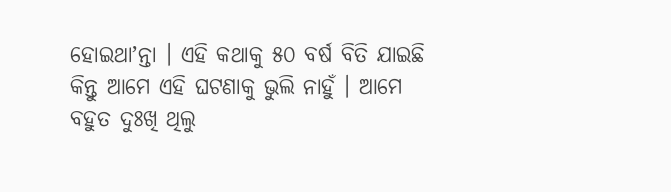ହୋଇଥାʼନ୍ତା । ଏହି କଥାକୁ ୫୦ ବର୍ଷ ବିତି ଯାଇଛି କିନ୍ତୁ ଆମେ ଏହି ଘଟଣାକୁ ଭୁଲି ନାହୁଁ । ଆମେ ବହୁତ ଦୁଃଖି ଥିଲୁ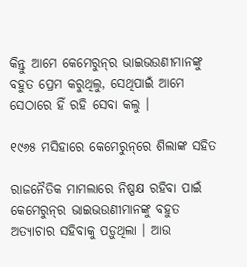କିନ୍ତୁ ଆମେ କେମେରୁନ୍‌ର ଭାଇଭଉଣୀମାନଙ୍କୁ ବହୁତ ପ୍ରେମ କରୁଥିଲୁ, ସେଥିପାଇଁ ଆମେ ସେଠାରେ ହିଁ ରହି ସେବା କଲୁ ।

୧୯୬୫ ମସିହାରେ କେମେରୁନ୍‌ରେ ଶିଲାଙ୍କ ସହିତ

ରାଜନୈତିକ ମାମଲାରେ ନିଷ୍ପକ୍ଷ ରହିବା ପାଇଁ କେମେରୁନ୍‌ର ଭାଇଭଉଣୀମାନଙ୍କୁ ବହୁତ ଅତ୍ୟାଚାର ସହିବାକୁ ପଡ଼ୁଥିଲା । ଆଉ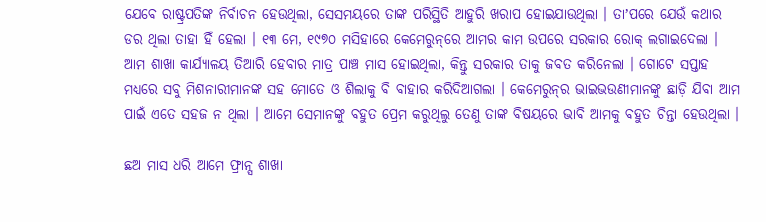ଯେବେ ରାଷ୍ଟ୍ରପତିଙ୍କ ନିର୍ବାଚନ ହେଉଥିଲା, ସେସମୟରେ ତାଙ୍କ ପରିସ୍ଥିତି ଆହୁରି ଖରାପ ହୋଇଯାଉଥିଲା । ତାʼପରେ ଯେଉଁ କଥାର ଡର ଥିଲା ତାହା ହିଁ ହେଲା । ୧୩ ମେ, ୧୯୭୦ ମସିହାରେ କେମେରୁନ୍‌ରେ ଆମର କାମ ଉପରେ ସରକାର ରୋକ୍‌ ଲଗାଇଦେଲା । ଆମ ଶାଖା କାର୍ଯ୍ୟାଳୟ ତିଆରି ହେବାର ମାତ୍ର ପାଞ୍ଚ ମାସ ହୋଇଥିଲା, କିନ୍ତୁ ସରକାର ତାକୁ ଜବତ କରିନେଲା । ଗୋଟେ ସପ୍ତାହ ମଧ୍ୟରେ ସବୁ ମିଶନାରୀମାନଙ୍କ ସହ ମୋତେ ଓ ଶିଲାକୁ ବି ବାହାର କରିଦିଆଗଲା । କେମେରୁନ୍‌ର ଭାଇଭଉଣୀମାନଙ୍କୁ ଛାଡ଼ି ଯିବା ଆମ ପାଇଁ ଏତେ ସହଜ ନ ଥିଲା । ଆମେ ସେମାନଙ୍କୁ ବହୁତ ପ୍ରେମ କରୁଥିଲୁ ତେଣୁ ତାଙ୍କ ବିଷୟରେ ଭାବି ଆମକୁ ବହୁତ ଚିନ୍ତା ହେଉଥିଲା ।

ଛଅ ମାସ ଧରି ଆମେ ଫ୍ରାନ୍ସ ଶାଖା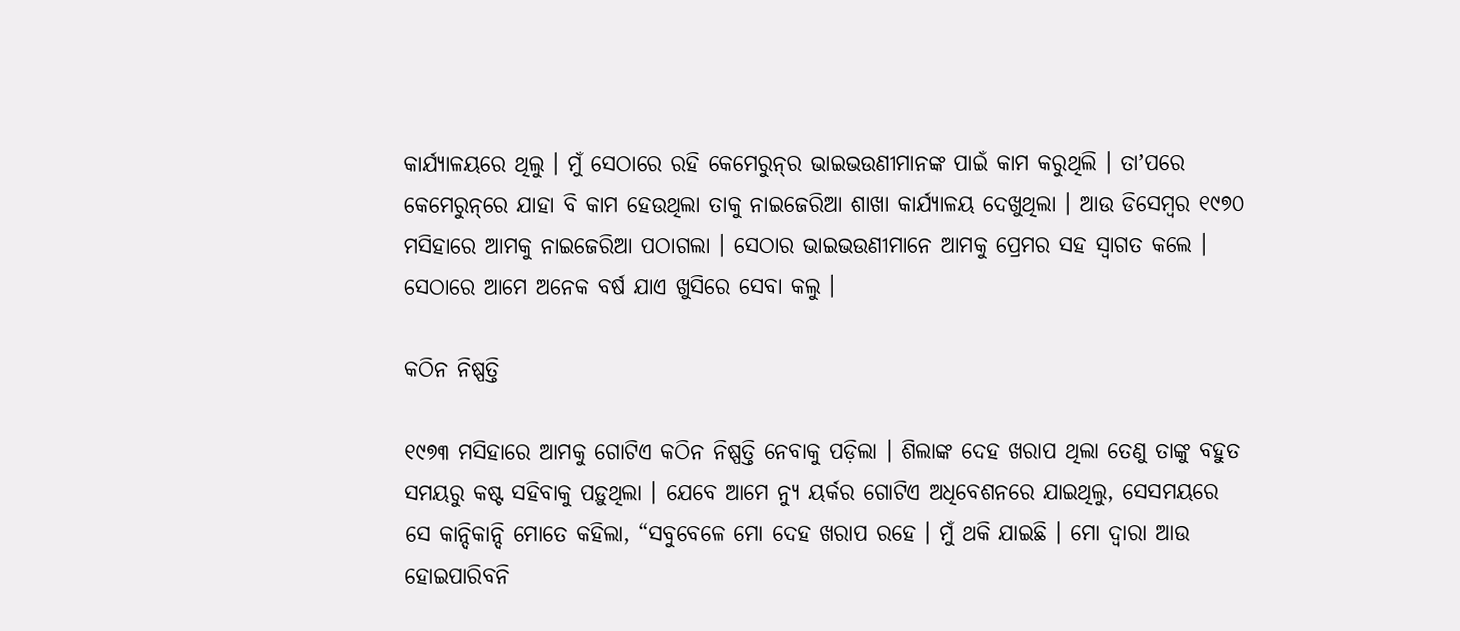କାର୍ଯ୍ୟାଳୟରେ ଥିଲୁ । ମୁଁ ସେଠାରେ ରହି କେମେରୁନ୍‌ର ଭାଇଭଉଣୀମାନଙ୍କ ପାଇଁ କାମ କରୁଥିଲି । ତାʼପରେ କେମେରୁନ୍‌ରେ ଯାହା ବି କାମ ହେଉଥିଲା ତାକୁ ନାଇଜେରିଆ ଶାଖା କାର୍ଯ୍ୟାଳୟ ଦେଖୁଥିଲା । ଆଉ ଡିସେମ୍ବର ୧୯୭୦ ମସିହାରେ ଆମକୁ ନାଇଜେରିଆ ପଠାଗଲା । ସେଠାର ଭାଇଭଉଣୀମାନେ ଆମକୁ ପ୍ରେମର ସହ ସ୍ୱାଗତ କଲେ । ସେଠାରେ ଆମେ ଅନେକ ବର୍ଷ ଯାଏ ଖୁସିରେ ସେବା କଲୁ ।

କଠିନ ନିଷ୍ପତ୍ତି

୧୯୭୩ ମସିହାରେ ଆମକୁ ଗୋଟିଏ କଠିନ ନିଷ୍ପତ୍ତି ନେବାକୁ ପଡ଼ିଲା । ଶିଲାଙ୍କ ଦେହ ଖରାପ ଥିଲା ତେଣୁ ତାଙ୍କୁ ବହୁତ ସମୟରୁ କଷ୍ଟ ସହିବାକୁ ପଡ଼ୁଥିଲା । ଯେବେ ଆମେ ନ୍ୟୁ ୟର୍କର ଗୋଟିଏ ଅଧିବେଶନରେ ଯାଇଥିଲୁ, ସେସମୟରେ ସେ କାନ୍ଦିକାନ୍ଦି ମୋତେ କହିଲା, “ସବୁବେଳେ ମୋ ଦେହ ଖରାପ ରହେ । ମୁଁ ଥକି ଯାଇଛି । ମୋ ଦ୍ୱାରା ଆଉ ହୋଇପାରିବନି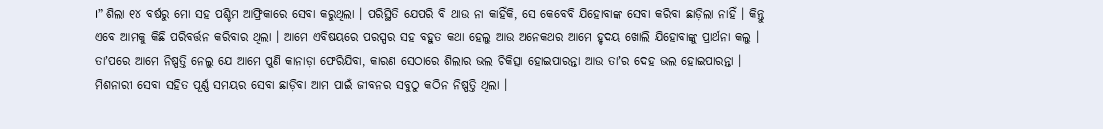।” ଶିଲା ୧୪ ବର୍ଷରୁ ମୋ ସହ ପଶ୍ଚିମ ଆଫ୍ରିକାରେ ସେବା କରୁଥିଲା । ପରିସ୍ଥିତି ଯେପରି ବି ଥାଉ ନା କାହିଁକି, ସେ କେବେବି ଯିହୋବାଙ୍କ ସେବା କରିବା ଛାଡ଼ିଲା ନାହିଁ । କିନ୍ତୁ ଏବେ ଆମକୁ କିଛି ପରିବର୍ତ୍ତନ କରିବାର ଥିଲା । ଆମେ ଏବିଷୟରେ ପରସ୍ପର ସହ ବହୁତ କଥା ହେଲୁ ଆଉ ଅନେକଥର ଆମେ ହୃଦୟ ଖୋଲି ଯିହୋବାଙ୍କୁ ପ୍ରାର୍ଥନା କଲୁ । ତାʼପରେ ଆମେ ନିଷ୍ପତ୍ତି ନେଲୁ ଯେ ଆମେ ପୁଣି କାନାଡ଼ା ଫେରିଯିବା, କାରଣ ସେଠାରେ ଶିଲାର ଭଲ ଚିକିତ୍ସା ହୋଇପାରନ୍ତା ଆଉ ତାʼର ଦେହ ଭଲ ହୋଇପାରନ୍ତା । ମିଶନାରୀ ସେବା ସହିତ ପୂର୍ଣ୍ଣ ସମୟର ସେବା ଛାଡ଼ିବା ଆମ ପାଇଁ ଜୀବନର ସବୁଠୁ କଠିନ ନିଷ୍ପତ୍ତି ଥିଲା ।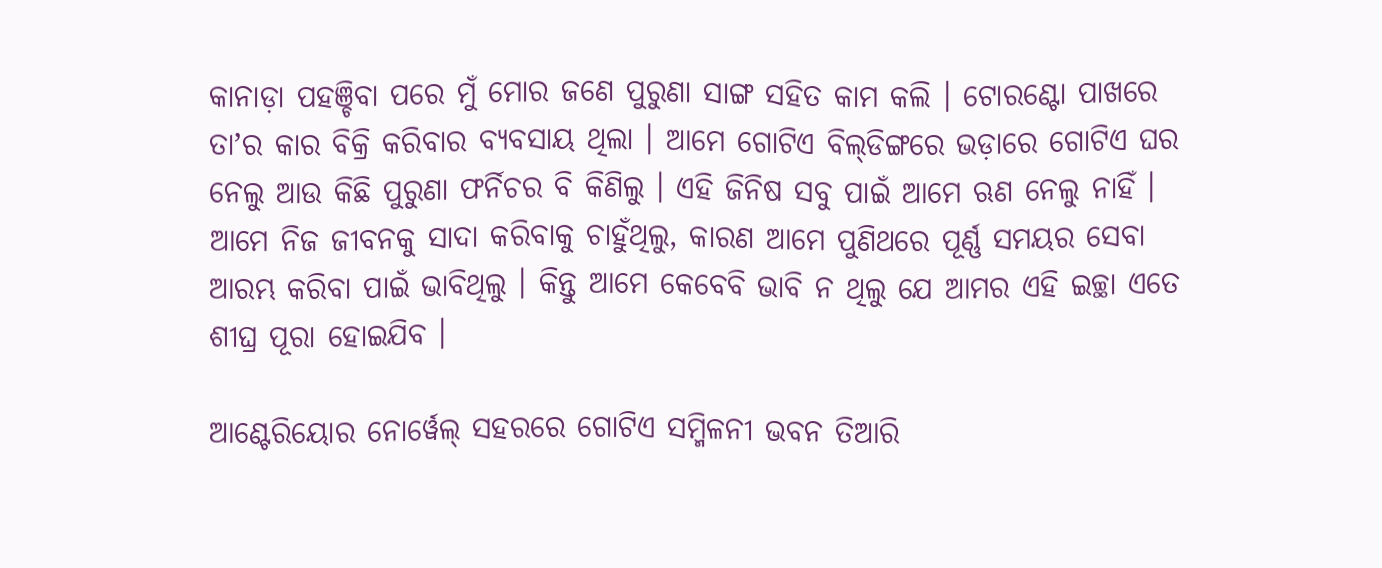କାନାଡ଼ା ପହଞ୍ଚିବା ପରେ ମୁଁ ମୋର ଜଣେ ପୁରୁଣା ସାଙ୍ଗ ସହିତ କାମ କଲି । ଟୋରଣ୍ଟୋ ପାଖରେ ତାʼର କାର ବିକ୍ରି କରିବାର ବ୍ୟବସାୟ ଥିଲା । ଆମେ ଗୋଟିଏ ବିଲ୍‌ଡିଙ୍ଗରେ ଭଡ଼ାରେ ଗୋଟିଏ ଘର ନେଲୁ ଆଉ କିଛି ପୁରୁଣା ଫର୍ନିଚର ବି କିଣିଲୁ । ଏହି ଜିନିଷ ସବୁ ପାଇଁ ଆମେ ଋଣ ନେଲୁ ନାହିଁ । ଆମେ ନିଜ ଜୀବନକୁ ସାଦା କରିବାକୁ ଚାହୁଁଥିଲୁ, କାରଣ ଆମେ ପୁଣିଥରେ ପୂର୍ଣ୍ଣ ସମୟର ସେବା ଆରମ୍ଭ କରିବା ପାଇଁ ଭାବିଥିଲୁ । କିନ୍ତୁ ଆମେ କେବେବି ଭାବି ନ ଥିଲୁ ଯେ ଆମର ଏହି ଇଚ୍ଛା ଏତେ ଶୀଘ୍ର ପୂରା ହୋଇଯିବ ।

ଆଣ୍ଟେରିୟୋର ନୋର୍ୱେଲ୍‌ ସହରରେ ଗୋଟିଏ ସମ୍ମିଳନୀ ଭବନ ତିଆରି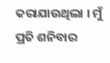କରାଯାଉଥିଲା । ମୁଁ ପ୍ରତି ଶନିବାର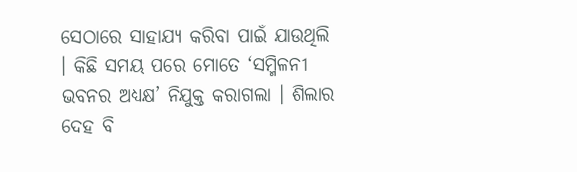ସେଠାରେ ସାହାଯ୍ୟ କରିବା ପାଇଁ ଯାଉଥିଲି । କିଛି ସମୟ ପରେ ମୋତେ ‘ସମ୍ମିଳନୀ ଭବନର ଅଧ୍ୟକ୍ଷ’ ନିଯୁକ୍ତ କରାଗଲା । ଶିଲାର ଦେହ ବି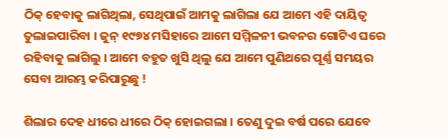ଠିକ୍‌ ହେବାକୁ ଲାଗିଥିଲା, ସେଥିପାଇଁ ଆମକୁ ଲାଗିଲା ଯେ ଆମେ ଏହି ଦାୟିତ୍ୱ ତୁଲାଇପାରିବା । ଜୁନ୍‌ ୧୯୭୪ ମସିହାରେ ଆମେ ସମ୍ମିଳନୀ ଭବନର ଗୋଟିଏ ଘରେ ରହିବାକୁ ଲାଗିଲୁ । ଆମେ ବହୁତ ଖୁସି ଥିଲୁ ଯେ ଆମେ ପୁଣିଥରେ ପୂର୍ଣ୍ଣ ସମୟର ସେବା ଆରମ୍ଭ କରିପାରୁଛୁ !

ଶିଲାର ଦେହ ଧୀରେ ଧୀରେ ଠିକ୍‌ ହୋଇଗଲା । ତେଣୁ ଦୁଇ ବର୍ଷ ପରେ ଯେବେ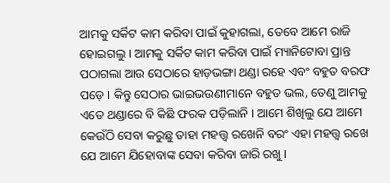ଆମକୁ ସର୍କିଟ କାମ କରିବା ପାଇଁ କୁହାଗଲା, ତେବେ ଆମେ ରାଜି ହୋଇଗଲୁ । ଆମକୁ ସର୍କିଟ କାମ କରିବା ପାଇଁ ମ୍ୟାନିଟୋବା ପ୍ରାନ୍ତ ପଠାଗଲା ଆଉ ସେଠାରେ ହାଡ଼ଭଙ୍ଗା ଥଣ୍ଡା ରହେ ଏବଂ ବହୁତ ବରଫ ପଡ଼େ । କିନ୍ତୁ ସେଠାର ଭାଇଭଉଣୀମାନେ ବହୁତ ଭଲ, ତେଣୁ ଆମକୁ ଏତେ ଥଣ୍ଡାରେ ବି କିଛି ଫରକ ପଡ଼ିଲାନି । ଆମେ ଶିଖିଲୁ ଯେ ଆମେ କେଉଁଠି ସେବା କରୁଛୁ ତାହା ମହତ୍ତ୍ୱ ରଖେନି ବରଂ ଏହା ମହତ୍ତ୍ୱ ରଖେ ଯେ ଆମେ ଯିହୋବାଙ୍କ ସେବା କରିବା ଜାରି ରଖୁ ।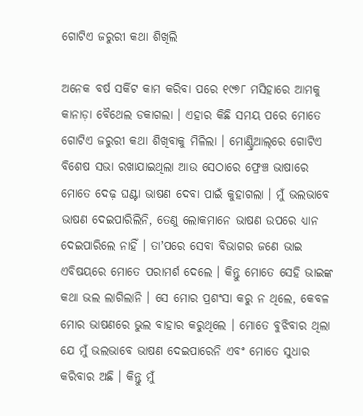ଗୋଟିଏ ଜରୁରୀ କଥା ଶିଖିଲି

ଅନେକ ବର୍ଷ ସର୍କିଟ କାମ କରିବା ପରେ ୧୯୭୮ ମସିହାରେ ଆମକୁ କାନାଡ଼ା ବୈଥେଲ ଡକାଗଲା । ଏହାର କିଛି ସମୟ ପରେ ମୋତେ ଗୋଟିଏ ଜରୁରୀ କଥା ଶିଖିବାକୁ ମିଳିଲା । ମୋଣ୍ଟ୍ରିଆଲ୍‌ରେ ଗୋଟିଏ ବିଶେଷ ସଭା ରଖାଯାଇଥିଲା ଆଉ ସେଠାରେ ଫ୍ରେଞ୍ଚ ଭାଷାରେ ମୋତେ ଦେଢ଼ ଘଣ୍ଟା ଭାଷଣ ଦେବା ପାଇଁ କୁହାଗଲା । ମୁଁ ଭଲଭାବେ ଭାଷଣ ଦେଇପାରିଲିନି, ତେଣୁ ଲୋକମାନେ ଭାଷଣ ଉପରେ ଧ୍ୟାନ ଦେଇପାରିଲେ ନାହିଁ । ତାʼପରେ ସେବା ବିଭାଗର ଜଣେ ଭାଇ ଏବିଷୟରେ ମୋତେ ପରାମର୍ଶ ଦେଲେ । କିନ୍ତୁ ମୋତେ ସେହି ଭାଇଙ୍କ କଥା ଭଲ ଲାଗିଲାନି । ସେ ମୋର ପ୍ରଶଂସା କରୁ ନ ଥିଲେ, କେବଳ ମୋର ଭାଷଣରେ ଭୁଲ ବାହାର କରୁଥିଲେ । ମୋତେ ବୁଝିବାର ଥିଲା ଯେ ମୁଁ ଭଲଭାବେ ଭାଷଣ ଦେଇପାରେନି ଏବଂ ମୋତେ ସୁଧାର କରିବାର ଅଛି । କିନ୍ତୁ ମୁଁ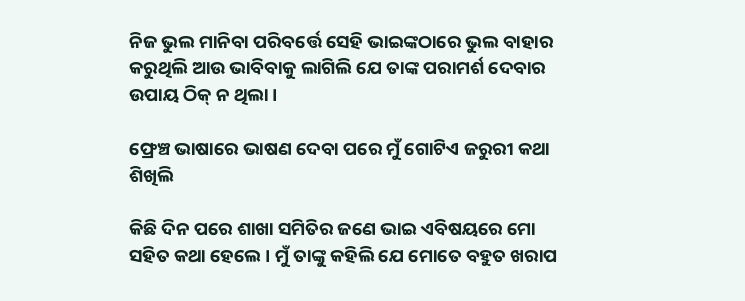ନିଜ ଭୁଲ ମାନିବା ପରିବର୍ତ୍ତେ ସେହି ଭାଇଙ୍କଠାରେ ଭୁଲ ବାହାର କରୁଥିଲି ଆଉ ଭାବିବାକୁ ଲାଗିଲି ଯେ ତାଙ୍କ ପରାମର୍ଶ ଦେବାର ଉପାୟ ଠିକ୍‌ ନ ଥିଲା ।

ଫ୍ରେଞ୍ଚ ଭାଷାରେ ଭାଷଣ ଦେବା ପରେ ମୁଁ ଗୋଟିଏ ଜରୁରୀ କଥା ଶିଖିଲି

କିଛି ଦିନ ପରେ ଶାଖା ସମିତିର ଜଣେ ଭାଇ ଏବିଷୟରେ ମୋ ସହିତ କଥା ହେଲେ । ମୁଁ ତାଙ୍କୁ କହିଲି ଯେ ମୋତେ ବହୁତ ଖରାପ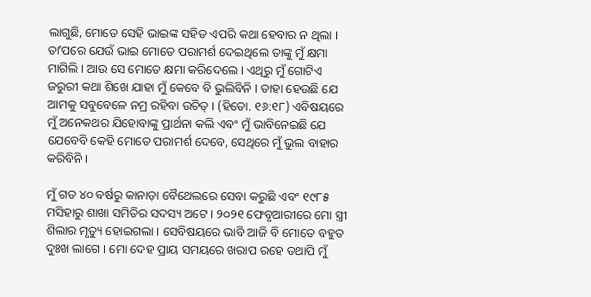ଲାଗୁଛି, ମୋତେ ସେହି ଭାଇଙ୍କ ସହିତ ଏପରି କଥା ହେବାର ନ ଥିଲା । ତାʼପରେ ଯେଉଁ ଭାଇ ମୋତେ ପରାମର୍ଶ ଦେଇଥିଲେ ତାଙ୍କୁ ମୁଁ କ୍ଷମା ମାଗିଲି । ଆଉ ସେ ମୋତେ କ୍ଷମା କରିଦେଲେ । ଏଥିରୁ ମୁଁ ଗୋଟିଏ ଜରୁରୀ କଥା ଶିଖେ ଯାହା ମୁଁ କେବେ ବି ଭୁଲିବିନି । ତାହା ହେଉଛି ଯେ ଆମକୁ ସବୁବେଳେ ନମ୍ର ରହିବା ଉଚିତ୍‌ । (ହିତୋ. ୧୬:୧୮) ଏବିଷୟରେ ମୁଁ ଅନେକଥର ଯିହୋବାଙ୍କୁ ପ୍ରାର୍ଥନା କଲି ଏବଂ ମୁଁ ଭାବିନେଇଛି ଯେ ଯେବେବି କେହି ମୋତେ ପରାମର୍ଶ ଦେବେ, ସେଥିରେ ମୁଁ ଭୁଲ ବାହାର କରିବିନି ।

ମୁଁ ଗତ ୪୦ ବର୍ଷରୁ କାନାଡ଼ା ବୈଥେଲରେ ସେବା କରୁଛି ଏବଂ ୧୯୮୫ ମସିହାରୁ ଶାଖା ସମିତିର ସଦସ୍ୟ ଅଟେ । ୨୦୨୧ ଫେବୃଆରୀରେ ମୋ ସ୍ତ୍ରୀ ଶିଲାର ମୃତ୍ୟୁ ହୋଇଗଲା । ସେବିଷୟରେ ଭାବି ଆଜି ବି ମୋତେ ବହୁତ ଦୁଃଖ ଲାଗେ । ମୋ ଦେହ ପ୍ରାୟ ସମୟରେ ଖରାପ ରହେ ତଥାପି ମୁଁ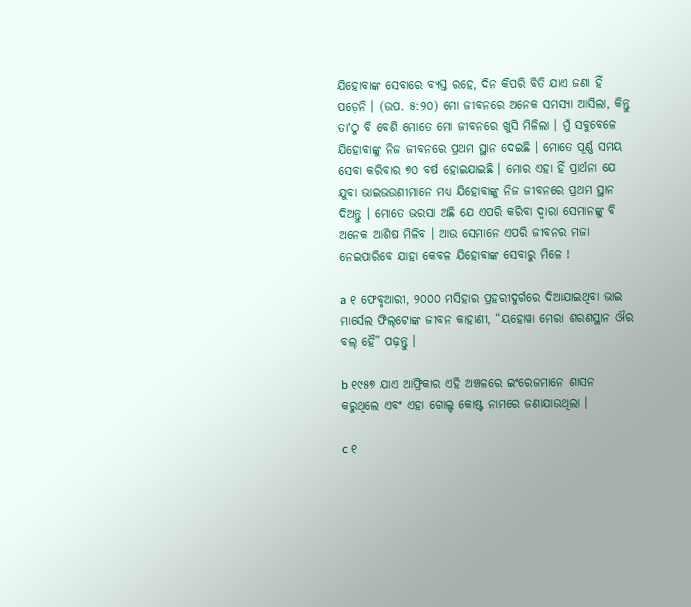ଯିହୋବାଙ୍କ ସେବାରେ ବ୍ୟସ୍ତ ରହେ, ଦିନ କିପରି ବିତି ଯାଏ ଜଣା ହିଁ ପଡ଼େନି । (ଉପ. ୫:୨୦) ମୋ ଜୀବନରେ ଅନେକ ସମସ୍ୟା ଆସିଲା, କିନ୍ତୁ ତାʼଠୁ ବି ବେଶି ମୋତେ ମୋ ଜୀବନରେ ଖୁସି ମିଳିଲା । ମୁଁ ସବୁବେଳେ ଯିହୋବାଙ୍କୁ ନିଜ ଜୀବନରେ ପ୍ରଥମ ସ୍ଥାନ ଦେଇଛି । ମୋତେ ପୂର୍ଣ୍ଣ ସମୟ ସେବା କରିବାର ୭୦ ବର୍ଷ ହୋଇଯାଇଛି । ମୋର ଏହା ହିଁ ପ୍ରାର୍ଥନା ଯେ ଯୁବା ଭାଇଭଉଣୀମାନେ ମଧ୍ୟ ଯିହୋବାଙ୍କୁ ନିଜ ଜୀବନରେ ପ୍ରଥମ ସ୍ଥାନ ଦିଅନ୍ତୁ । ମୋତେ ଭରସା ଅଛି ଯେ ଏପରି କରିବା ଦ୍ୱାରା ସେମାନଙ୍କୁ ବି ଅନେକ ଆଶିଷ ମିଳିବ । ଆଉ ସେମାନେ ଏପରି ଜୀବନର ମଜା ନେଇପାରିବେ ଯାହା କେବଳ ଯିହୋବାଙ୍କ ସେବାରୁ ମିଳେ !

a ୧ ଫେବୃଆରୀ, ୨୦୦୦ ମସିହାର ପ୍ରହରୀଦୁର୍ଗରେ ଦିଆଯାଇଥିବା ଭାଇ ମାର୍ସେଲ ଫିଲ୍‌ଟୋଙ୍କ ଜୀବନ କାହାଣୀ, “ୟହୋୱା ମେରା ଶରଣସ୍ଥାନ ଔର ବଲ୍‌ ହୈ” ପଢ଼ନ୍ତୁ ।

b ୧୯୫୭ ଯାଏ ଆଫ୍ରିକାର ଏହି ଅଞ୍ଚଳରେ ଇଂରେଜମାନେ ଶାସନ କରୁଥିଲେ ଏବଂ ଏହା ଗୋଲ୍ଡ କୋଷ୍ଟ ନାମରେ ଜଣାଯାଉଥିଲା ।

c ୧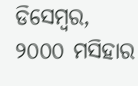ଡିସେମ୍ବର, ୨୦୦୦ ମସିହାର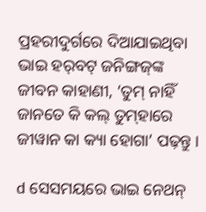ପ୍ରହରୀଦୁର୍ଗରେ ଦିଆଯାଇଥିବା ଭାଇ ହର୍‌ବଟ୍‌ ଜନିଙ୍ଗଜ୍‌ଙ୍କ ଜୀବନ କାହାଣୀ, ‘ତୁମ୍‌ ନାହିଁ ଜାନତେ କି କଲ୍‌ ତୁମ୍‌ହାରେ ଜୀୱାନ କା କ୍ୟା ହୋଗା’ ପଢ଼ନ୍ତୁ ।

d ସେସମୟରେ ଭାଇ ନେଥନ୍‌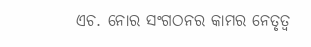ଏଚ. ନୋର ସଂଗଠନର କାମର ନେତୃତ୍ୱ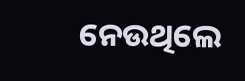ନେଉଥିଲେ